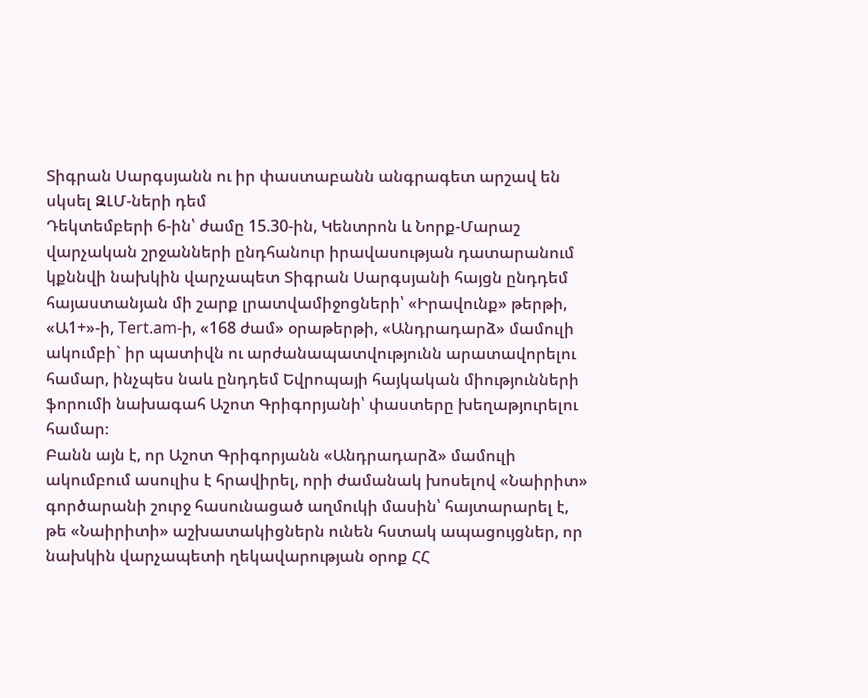Տիգրան Սարգսյանն ու իր փաստաբանն անգրագետ արշավ են սկսել ԶԼՄ-ների դեմ
Դեկտեմբերի 6-ին՝ ժամը 15.30-ին, Կենտրոն և Նորք-Մարաշ վարչական շրջանների ընդհանուր իրավասության դատարանում կքննվի նախկին վարչապետ Տիգրան Սարգսյանի հայցն ընդդեմ հայաստանյան մի շարք լրատվամիջոցների՝ «Իրավունք» թերթի, «Ա1+»-ի, Tert.am-ի, «168 ժամ» օրաթերթի, «Անդրադարձ» մամուլի ակումբի` իր պատիվն ու արժանապատվությունն արատավորելու համար, ինչպես նաև ընդդեմ Եվրոպայի հայկական միությունների ֆորումի նախագահ Աշոտ Գրիգորյանի՝ փաստերը խեղաթյուրելու համար։
Բանն այն է, որ Աշոտ Գրիգորյանն «Անդրադարձ» մամուլի ակումբում ասուլիս է հրավիրել, որի ժամանակ խոսելով «Նաիրիտ» գործարանի շուրջ հասունացած աղմուկի մասին՝ հայտարարել է, թե «Նաիրիտի» աշխատակիցներն ունեն հստակ ապացույցներ, որ նախկին վարչապետի ղեկավարության օրոք ՀՀ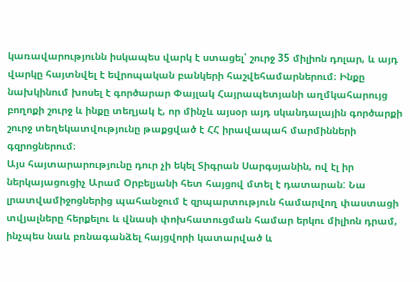կառավարությունն իսկապես վարկ է ստացել՝ շուրջ 35 միլիոն դոլար, և այդ վարկը հայտնվել է եվրոպական բանկերի հաշվեհամարներում։ Ինքը նախկինում խոսել է գործարար Փայլակ Հայրապետյանի աղմկահարույց բողոքի շուրջ և ինքը տեղյակ է, որ մինչև այսօր այդ սկանդալային գործարքի շուրջ տեղեկատվությունը թաքցված է ՀՀ իրավապահ մարմինների գզրոցներում։
Այս հայտարարությունը դուր չի եկել Տիգրան Սարգսյանին, ով էլ իր ներկայացուցիչ Արամ Օրբելյանի հետ հայցով մտել է դատարան: Նա լրատվամիջոցներից պահանջում է զրպարտություն համարվող փաստացի տվյալները հերքելու և վնասի փոխհատուցման համար երկու միլիոն դրամ, ինչպես նաև բռնագանձել հայցվորի կատարված և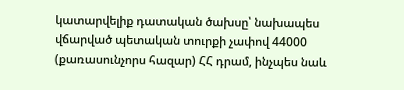կատարվելիք դատական ծախսը՝ նախապես վճարված պետական տուրքի չափով 44000 (քառասունչորս հազար) ՀՀ դրամ, ինչպես նաև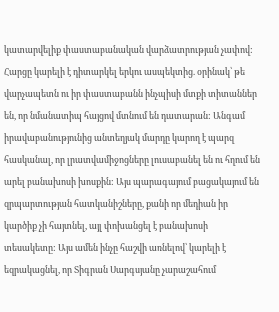կատարվելիք փաստաբանական վարձատրության չափով:
Հարցը կարելի է դիտարկել երկու ասպեկտից. օրինակ՝ թե վարչապետն ու իր փաստաբանն ինչպիսի մտքի տիտաններ են, որ նմանատիպ հայցով մտնում են դատարան: Անգամ իրավաբանությունից անտեղյակ մարդը կարող է պարզ հասկանալ, որ լրատվամիջոցները լուսաբանել են ու հղում են արել բանախոսի խոսքին: Այս պարագայում բացակայում են զրպարտության հատկանիշները, քանի որ մեդիան իր կարծիք չի հայտնել, այլ փոխանցել է բանախոսի տեսակետը: Այս ամեն ինչը հաշվի առնելով՝ կարելի է եզրակացնել, որ Տիգրան Սարգսյանը չարաշահում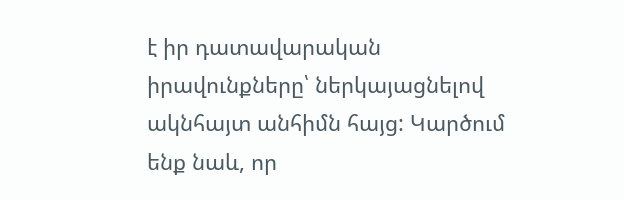է իր դատավարական իրավունքները՝ ներկայացնելով ակնհայտ անհիմն հայց: Կարծում ենք նաև, որ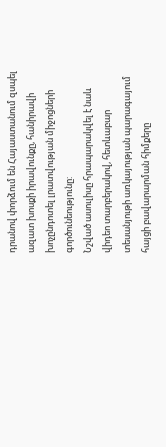դրանով փորձում են Հայաստանում զսպել ազատ խոսքի իրավունքը, հանիրավի խոչընդոտել լրատվության միջոցների գործունեությունը:
Նշված ասուլիսը հրապարակվել է նաև վիդեո տարբերակով, հետևաբար տեսանյութի առկայության պարագայում հայցի բավարարման հիմքերը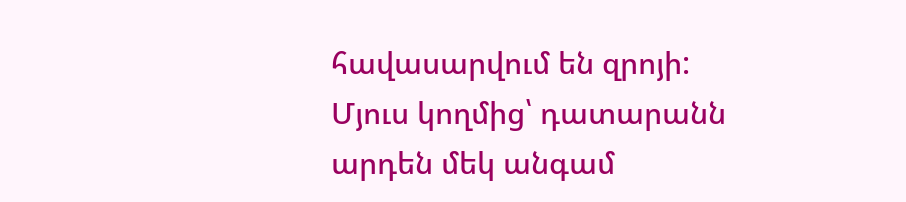հավասարվում են զրոյի:
Մյուս կողմից՝ դատարանն արդեն մեկ անգամ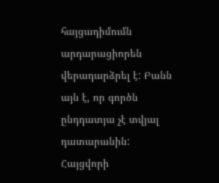հայցադիմումն արդարացիորեն վերադարձրել է: Բանն այն է, որ գործն ընդդատյա չէ տվյալ դատարանին: Հայցվորի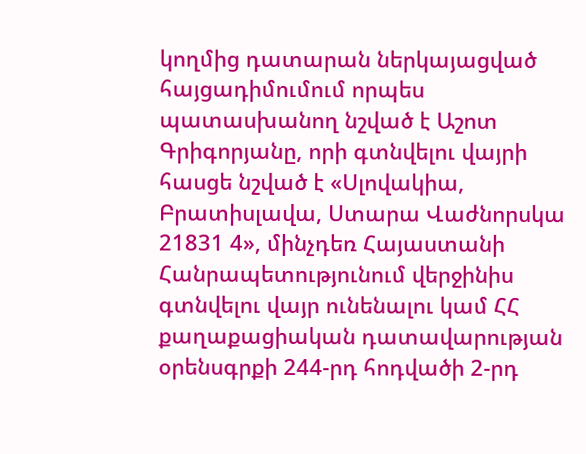կողմից դատարան ներկայացված հայցադիմումում որպես պատասխանող նշված է Աշոտ Գրիգորյանը, որի գտնվելու վայրի հասցե նշված է «Սլովակիա, Բրատիսլավա, Ստարա Վաժնորսկա 21831 4», մինչդեռ Հայաստանի Հանրապետությունում վերջինիս գտնվելու վայր ունենալու կամ ՀՀ քաղաքացիական դատավարության օրենսգրքի 244-րդ հոդվածի 2-րդ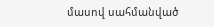մասով սահմանված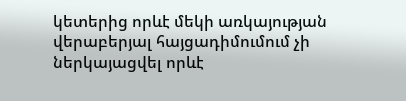կետերից որևէ մեկի առկայության վերաբերյալ հայցադիմումում չի ներկայացվել որևէ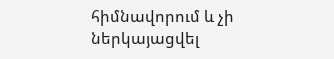հիմնավորում և չի ներկայացվել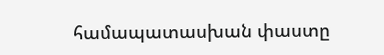համապատասխան փաստը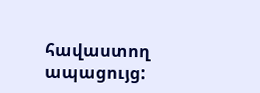հավաստող ապացույց: